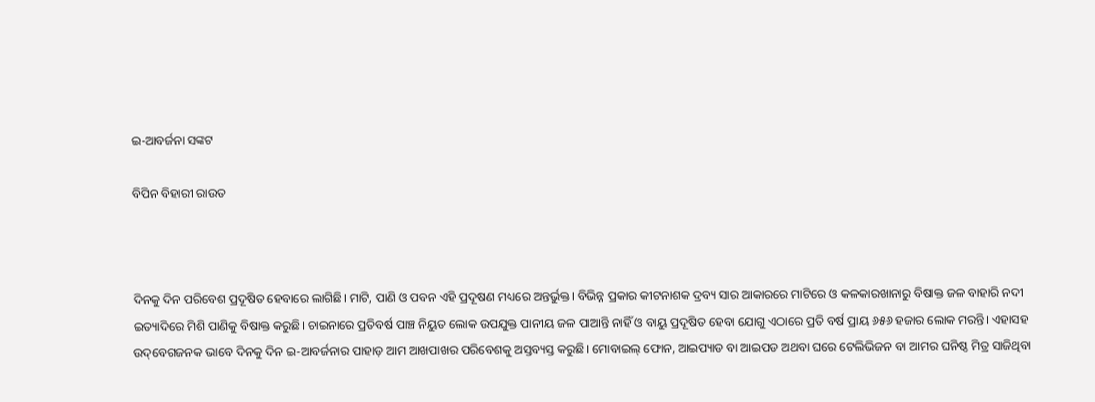ଇ-ଆବର୍ଜନା ସଙ୍କଟ

ବିପିନ ବିହାରୀ ରାଉତ



ଦିନକୁ ଦିନ ପରିବେଶ ପ୍ରଦୂଷିତ ହେବାରେ ଲାଗିଛି। ମାଟି, ପାଣି ଓ ପବନ ଏହି ପ୍ରଦୂଷଣ ମଧ୍ୟରେ ଅନ୍ତର୍ଭୁକ୍ତ। ବିଭିନ୍ନ ପ୍ରକାର କୀଟନାଶକ ଦ୍ରବ୍ୟ ସାର ଆକାରରେ ମାଟିରେ ଓ କଳକାରଖାନାରୁ ବିଷାକ୍ତ ଜଳ ବାହାରି ନଦୀ ଇତ୍ୟାଦିରେ ମିଶି ପାଣିକୁ ବିଷାକ୍ତ କରୁଛି। ଚାଇନାରେ ପ୍ରତିବର୍ଷ ପାଞ୍ଚ ନିୟୁତ ଲୋକ ଉପଯୁକ୍ତ ପାନୀୟ ଜଳ ପାଆନ୍ତି ନାହିଁ ଓ ବାୟୁ ପ୍ରଦୂଷିତ ହେବା ଯୋଗୁ ଏଠାରେ ପ୍ରତି ବର୍ଷ ପ୍ରାୟ ୬୫୬ ହଜାର ଲୋକ ମରନ୍ତି। ଏହାସହ ଉଦ୍‌ବେଗଜନକ ଭାବେ ଦିନକୁ ଦିନ ଇ-ଆବର୍ଜନାର ପାହାଡ଼ ଆମ ଆଖପାଖର ପରିବେଶକୁ ଅସ୍ତବ୍ୟସ୍ତ କରୁଛି। ମୋବାଇଲ୍‌ ଫୋନ, ଆଇପ୍ୟାଡ ବା ଆଇପଡ ଅଥବା ଘରେ ଟେଲିଭିଜନ ବା ଆମର ଘନିଷ୍ଠ ମିତ୍ର ସାଜିଥିବା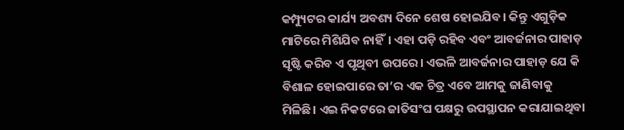କମ୍ପ୍ୟୁଟର କାର୍ଯ୍ୟ ଅବଶ୍ୟ ଦିନେ ଶେଷ ହୋଇଯିବ। କିନ୍ତୁ ଏଗୁଡ଼ିକ ମାଟିରେ ମିଶିଯିବ ନାହିଁ। ଏହା ପଡ଼ି ରହିବ ଏବଂ ଆବର୍ଜନାର ପାହାଡ଼ ସୃଷ୍ଟି କରିବ ଏ ପୃଥିବୀ ଉପରେ। ଏଭଳି ଆବର୍ଜନାର ପାହାଡ଼ ଯେ କି ବିଶାଳ ହୋଇପାରେ ତା’ର ଏକ ଚିତ୍ର ଏବେ ଆମକୁ ଜାଣିବାକୁ ମିଳିଛି। ଏଇ ନିକଟରେ ଜାତିସଂଘ ପକ୍ଷରୁ ଉପସ୍ଥାପନ କରାଯାଇଥିବା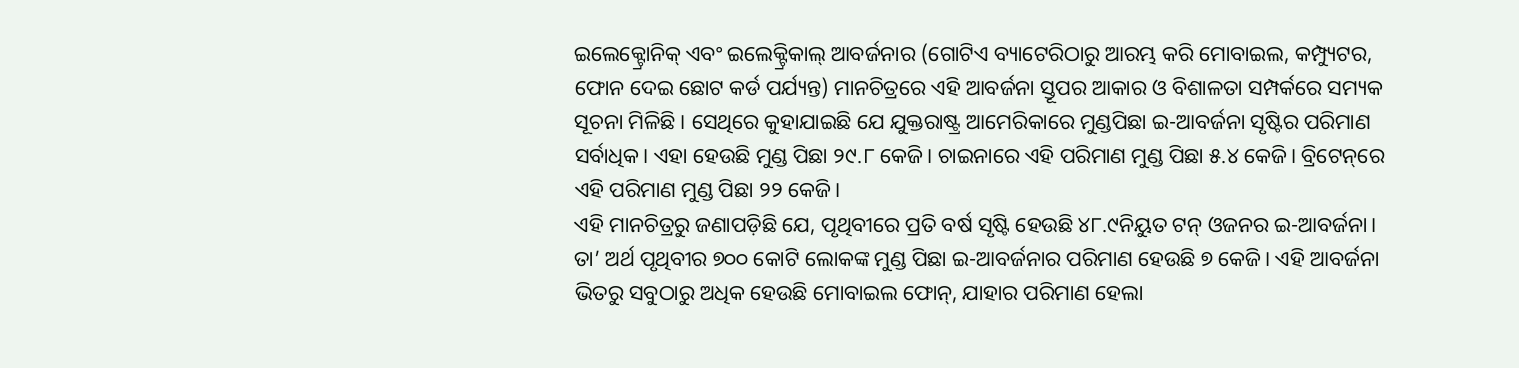ଇଲେକ୍ଟ୍ରୋନିକ୍‌ ଏବଂ ଇଲେକ୍ଟ୍ରିକାଲ୍‌ ଆବର୍ଜନାର (ଗୋଟିଏ ବ୍ୟାଟେରିଠାରୁ ଆରମ୍ଭ କରି ମୋବାଇଲ, କମ୍ପ୍ୟୁଟର, ଫୋନ ଦେଇ ଛୋଟ କର୍ଡ ପର୍ଯ୍ୟନ୍ତ) ମାନଚିତ୍ରରେ ଏହି ଆବର୍ଜନା ସ୍ତୂପର ଆକାର ଓ ବିଶାଳତା ସମ୍ପର୍କରେ ସମ୍ୟକ ସୂଚନା ମିଳିଛି। ସେଥିରେ କୁହାଯାଇଛି ଯେ ଯୁକ୍ତରାଷ୍ଟ୍ର ଆମେରିକାରେ ମୁଣ୍ଡପିଛା ଇ-ଆବର୍ଜନା ସୃଷ୍ଟିର ପରିମାଣ ସର୍ବାଧିକ। ଏହା ହେଉଛି ମୁଣ୍ଡ ପିଛା ୨୯.୮ କେଜି। ଚାଇନାରେ ଏହି ପରିମାଣ ମୁଣ୍ଡ ପିଛା ୫.୪ କେଜି। ବ୍ରିଟେନ୍‌ରେ ଏହି ପରିମାଣ ମୁଣ୍ଡ ପିଛା ୨୨ କେଜି।
ଏହି ମାନଚିତ୍ରରୁ ଜଣାପଡ଼ିଛି ଯେ, ପୃଥିବୀରେ ପ୍ରତି ବର୍ଷ ସୃଷ୍ଟି ହେଉଛି ୪୮.୯ନିୟୁତ ଟନ୍‌ ଓଜନର ଇ-ଆବର୍ଜନା। ତା’ ଅର୍ଥ ପୃଥିବୀର ୭୦୦ କୋଟି ଲୋକଙ୍କ ମୁଣ୍ଡ ପିଛା ଇ-ଆବର୍ଜନାର ପରିମାଣ ହେଉଛି ୭ କେଜି। ଏହି ଆବର୍ଜନା ଭିତରୁ ସବୁଠାରୁ ଅଧିକ ହେଉଛି ମୋବାଇଲ ଫୋନ୍‌, ଯାହାର ପରିମାଣ ହେଲା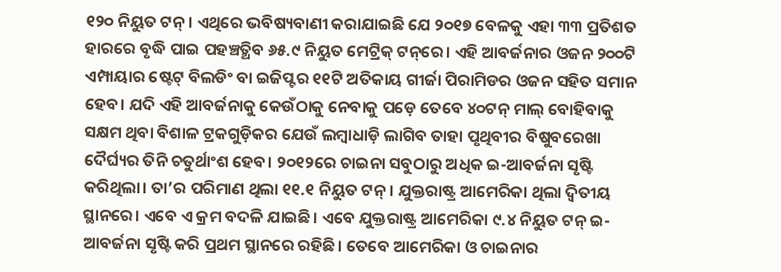୧୨୦ ନିୟୁତ ଟନ୍‌। ଏଥିରେ ଭବିଷ୍ୟବାଣୀ କରାଯାଇଛି ଯେ ୨୦୧୭ ବେଳକୁ ଏହା ୩୩ ପ୍ରତିଶତ ହାରରେ ବୃଦ୍ଧି ପାଇ ପହଞ୍ଚତ୍ଥିବ ୬୫.୯ ନିୟୁତ ମେଟ୍ରିକ୍‌ ଟନ୍‌ରେ। ଏହି ଆବର୍ଜନାର ଓଜନ ୨୦୦ଟି ଏମ୍ପାୟାର ଷ୍ଟେଟ୍‌ ବିଲଡିଂ ବା ଇଜିପ୍ଟର ୧୧ଟି ଅତିକାୟ ଗୀର୍ଜା ପିରାମିଡର ଓଜନ ସହିତ ସମାନ ହେବ। ଯଦି ଏହି ଆବର୍ଜନାକୁ କେଉଁଠାକୁ ନେବାକୁ ପଡ଼େ ତେବେ ୪୦ଟନ୍‌ ମାଲ୍‌ ବୋହିବାକୁ ସକ୍ଷମ ଥିବା ବିଶାଳ ଟ୍ରକଗୁଡ଼ିକର ଯେଉଁ ଲମ୍ବାଧାଡ଼ି ଲାଗିବ ତାହା ପୃଥିବୀର ବିଷୁବରେଖା ଦୈର୍ଘ୍ୟର ତିନି ଚତୁର୍ଥାଂଶ ହେବ। ୨୦୧୨ରେ ଚାଇନା ସବୁଠାରୁ ଅଧିକ ଇ-ଆବର୍ଜନା ସୃଷ୍ଟି କରିଥିଲା। ତା’ର ପରିମାଣ ଥିଲା ୧୧.୧ ନିୟୁତ ଟନ୍‌। ଯୁକ୍ତରାଷ୍ଟ୍ର ଆମେରିକା ଥିଲା ଦ୍ୱିତୀୟ ସ୍ଥାନରେ। ଏବେ ଏ କ୍ରମ ବଦଳି ଯାଇଛି। ଏବେ ଯୁକ୍ତରାଷ୍ଟ୍ର ଆମେରିକା ୯.୪ ନିୟୁତ ଟନ୍‌ ଇ-ଆବର୍ଜନା ସୃଷ୍ଟି କରି ପ୍ରଥମ ସ୍ଥାନରେ ରହିଛି। ତେବେ ଆମେରିକା ଓ ଚାଇନାର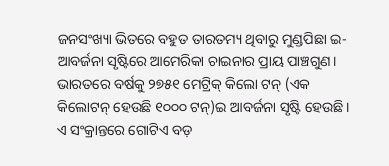ଜନସଂଖ୍ୟା ଭିତରେ ବହୁତ ତାରତମ୍ୟ ଥିବାରୁ ମୁଣ୍ଡପିଛା ଇ-ଆବର୍ଜନା ସୃଷ୍ଟିରେ ଆମେରିକା ଚାଇନାର ପ୍ରାୟ ପାଞ୍ଚଗୁଣ।
ଭାରତରେ ବର୍ଷକୁ ୨୭୫୧ ମେଟ୍ରିକ୍‌ କିଲୋ ଟନ୍‌ (ଏକ କିଲୋଟନ୍‌ ହେଉଛି ୧୦୦୦ ଟନ୍‌)ଇ ଆବର୍ଜନା ସୃଷ୍ଟି ହେଉଛି। ଏ ସଂକ୍ରାନ୍ତରେ ଗୋଟିଏ ବଡ଼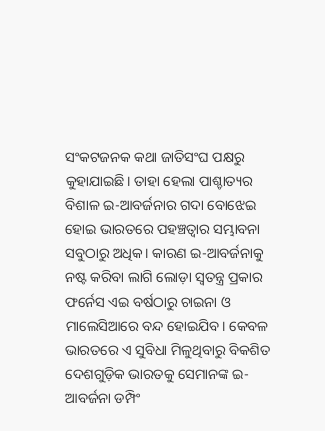ସଂକଟଜନକ କଥା ଜାତିସଂଘ ପକ୍ଷରୁ କୁହାଯାଇଛି। ତାହା ହେଲା ପାଶ୍ଚାତ୍ୟର ବିଶାଳ ଇ-ଆବର୍ଜନାର ଗଦା ବୋଝେଇ ହୋଇ ଭାରତରେ ପହଞ୍ଚତ୍ବାର ସମ୍ଭାବନା ସବୁଠାରୁ ଅଧିକ। କାରଣ ଇ-ଆବର୍ଜନାକୁ ନଷ୍ଟ କରିବା ଲାଗି ଲୋଡ଼ା ସ୍ବତନ୍ତ୍ର ପ୍ରକାର ଫର୍ନେସ ଏଇ ବର୍ଷଠାରୁ ଚାଇନା ଓ ମାଲେସିଆରେ ବନ୍ଦ ହୋଇଯିବ। କେବଳ ଭାରତରେ ଏ ସୁବିଧା ମିଳୁଥିବାରୁ ବିକଶିତ ଦେଶଗୁଡ଼ିକ ଭାରତକୁ ସେମାନଙ୍କ ଇ-ଆବର୍ଜନା ଡମ୍ପିଂ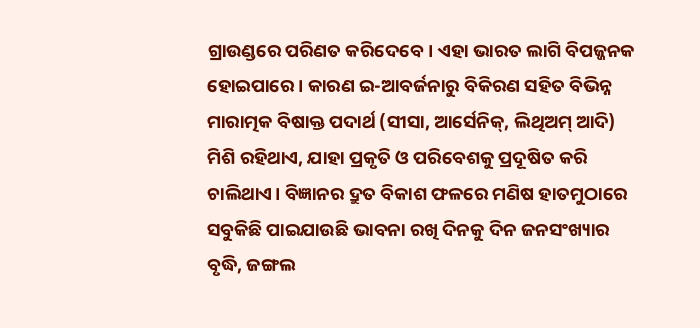ଗ୍ରାଉଣ୍ଡରେ ପରିଣତ କରିଦେବେ। ଏହା ଭାରତ ଲାଗି ବିପଜ୍ଜନକ ହୋଇପାରେ। କାରଣ ଇ-ଆବର୍ଜନାରୁ ବିକିରଣ ସହିତ ବିଭିନ୍ନ ମାରାତ୍ମକ ବିଷାକ୍ତ ପଦାର୍ଥ (ସୀସା, ଆର୍ସେନିକ୍‌, ଲିଥିଅମ୍‌ ଆଦି) ମିଶି ରହିଥାଏ, ଯାହା ପ୍ରକୃତି ଓ ପରିବେଶକୁ ପ୍ରଦୂଷିତ କରି ଚାଲିଥାଏ। ବିଜ୍ଞାନର ଦ୍ରୁତ ବିକାଶ ଫଳରେ ମଣିଷ ହାତମୁଠାରେ ସବୁକିଛି ପାଇଯାଉଛି ଭାବନା ରଖି ଦିନକୁ ଦିନ ଜନସଂଖ୍ୟାର ବୃଦ୍ଧି, ଜଙ୍ଗଲ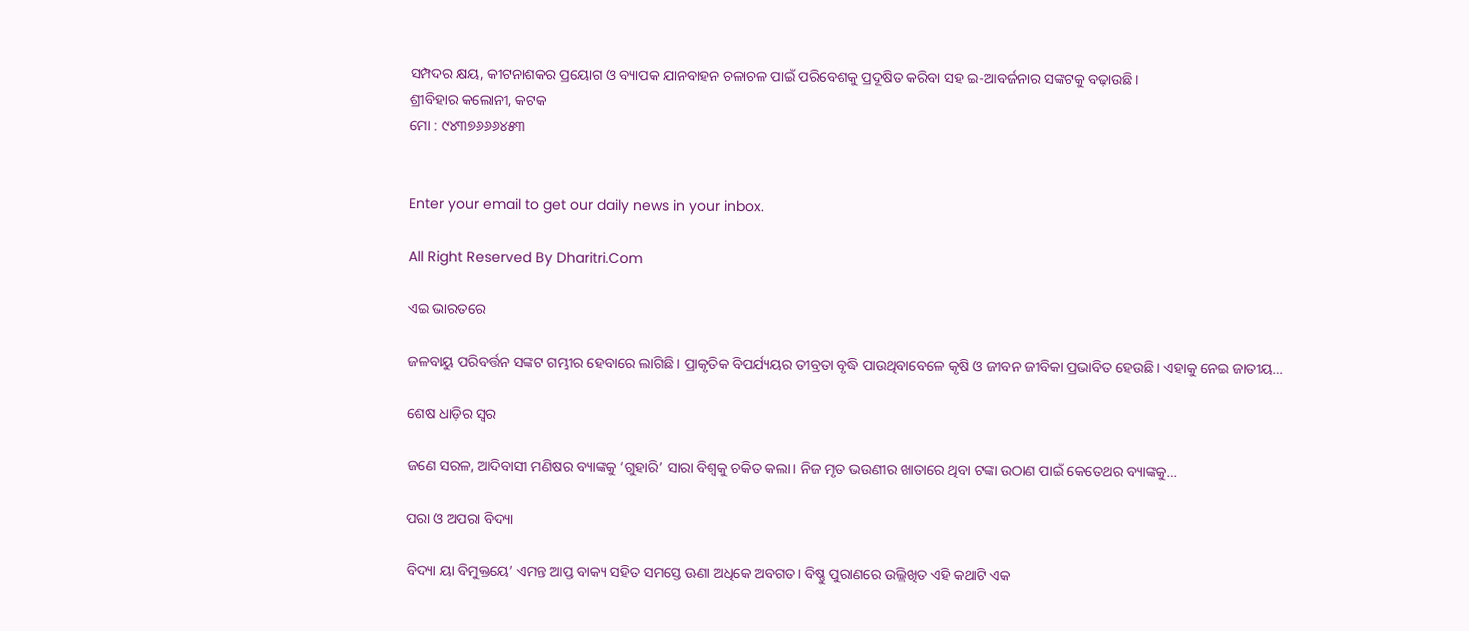ସମ୍ପଦର କ୍ଷୟ, କୀଟନାଶକର ପ୍ରୟୋଗ ଓ ବ୍ୟାପକ ଯାନବାହନ ଚଳାଚଳ ପାଇଁ ପରିବେଶକୁ ପ୍ରଦୂଷିତ କରିବା ସହ ଇ-ଆବର୍ଜନାର ସଙ୍କଟକୁ ବଢ଼ାଉଛି।
ଶ୍ରୀବିହାର କଲୋନୀ, କଟକ
ମୋ : ୯୪୩୭୬୬୬୪୫୩


Enter your email to get our daily news in your inbox.

All Right Reserved By Dharitri.Com

ଏଇ ଭାରତରେ

ଜଳବାୟୁ ପରିବର୍ତ୍ତନ ସଙ୍କଟ ଗମ୍ଭୀର ହେବାରେ ଲାଗିଛି। ପ୍ରାକୃତିକ ବିପର୍ଯ୍ୟୟର ତୀବ୍ରତା ବୃଦ୍ଧି ପାଉଥିବାବେଳେ କୃଷି ଓ ଜୀବନ ଜୀବିକା ପ୍ରଭାବିତ ହେଉଛି। ଏହାକୁ ନେଇ ଜାତୀୟ…

ଶେଷ ଧାଡ଼ିର ସ୍ବର

ଜଣେ ସରଳ, ଆଦିବାସୀ ମଣିଷର ବ୍ୟାଙ୍କକୁ ‘ଗୁହାରି’ ସାରା ବିଶ୍ୱକୁ ଚକିତ କଲା। ନିଜ ମୃତ ଭଉଣୀର ଖାତାରେ ଥିବା ଟଙ୍କା ଉଠାଣ ପାଇଁ କେତେଥର ବ୍ୟାଙ୍କକୁ…

ପରା ଓ ଅପରା ବିଦ୍ୟା

ବିଦ୍ୟା ୟା ବିମୁକ୍ତୟେ’ ଏମନ୍ତ ଆପ୍ତ ବାକ୍ୟ ସହିତ ସମସ୍ତେ ଊଣା ଅଧିକେ ଅବଗତ। ବିଷ୍ଣୁ ପୁରାଣରେ ଉଲ୍ଲିଖିତ ଏହି କଥାଟି ଏକ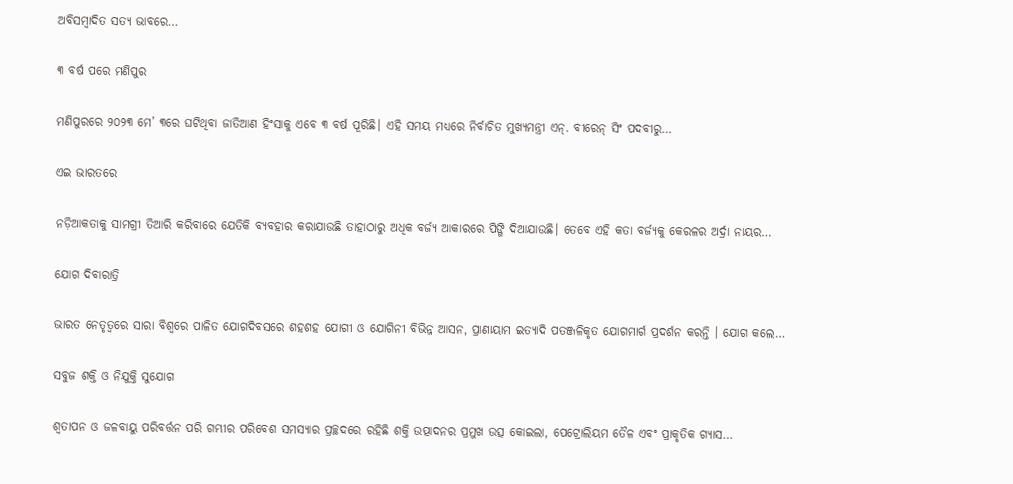ଅବିସମ୍ବାଦିତ ସତ୍ୟ ଭାବରେ…

୩ ବର୍ଷ ପରେ ମଣିପୁର

ମଣିପୁରରେ ୨୦୨୩ ମେ’ ୩ରେ ଘଟିଥିବା ଜାତିଆଣ ହିଂସାକୁ ଏବେ ୩ ବର୍ଷ ପୂରିଛି। ଏହି ସମୟ ମଧ୍ୟରେ ନିର୍ବାଚିତ ମୁଖ୍ୟମନ୍ତ୍ରୀ ଏନ୍‌. ବୀରେନ୍‌ ସିଂ ପଦବୀରୁ…

ଏଇ ଭାରତରେ

ନଡ଼ିଆକତାକୁ ସାମଗ୍ରୀ ତିଆରି କରିବାରେ ଯେତିକି ବ୍ୟବହାର କରାଯାଉଛି ତାହାଠାରୁ ଅଧିକ ବର୍ଜ୍ୟ ଆକାରରେ ପିଙ୍ଗି ଦିଆଯାଉଛି। ତେବେ ଏହି କତା ବର୍ଜ୍ୟକୁ କେରଳର ଅର୍ଦ୍ରା ନାୟର…

ଯୋଗ ଦିବାରାତ୍ରି

ଭାରତ ନେତୃତ୍ୱରେ ସାରା ବିଶ୍ୱରେ ପାଳିତ ଯୋଗଦିବସରେ ଶହଶହ ଯୋଗୀ ଓ ଯୋଗିନୀ ବିଭିନ୍ନ ଆସନ, ପ୍ରାଣାୟାମ ଇତ୍ୟାଦି ପତଞ୍ଜଳିକୃତ ଯୋଗମାର୍ଗ ପ୍ରଦର୍ଶନ କରନ୍ତି । ଯୋଗ କଲେ…

ସବୁଜ ଶକ୍ତି ଓ ନିଯୁକ୍ତି ସୁଯୋଗ

ଶ୍ୱତାପନ ଓ ଜଳବାୟୁ ପରିବର୍ତ୍ତନ ପରି ଗମ୍ଭୀର ପରିବେଶ ସମସ୍ୟାର ପ୍ରଚ୍ଛଦରେ ରହିଛି ଶକ୍ତି ଉତ୍ପାଦନର ପ୍ରମୁଖ ଉତ୍ସ କୋଇଲା, ପେଟ୍ରୋଲିୟମ ତୈଳ ଏବଂ ପ୍ରାକୃତିକ ଗ୍ୟାସ…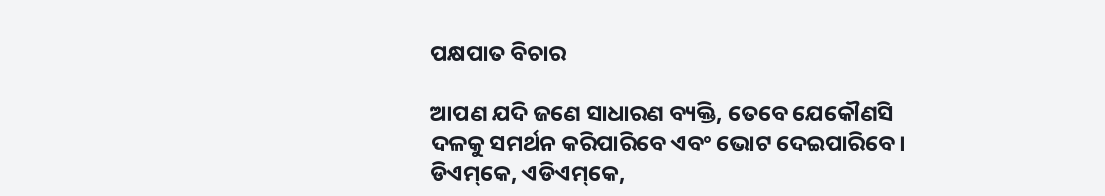ପକ୍ଷପାତ ବିଚାର

ଆପଣ ଯଦି ଜଣେ ସାଧାରଣ ବ୍ୟକ୍ତି, ତେବେ ଯେକୌଣସି ଦଳକୁ ସମର୍ଥନ କରିପାରିବେ ଏବଂ ଭୋଟ ଦେଇପାରିବେ। ଡିଏମ୍‌କେ, ଏଡିଏମ୍‌କେ,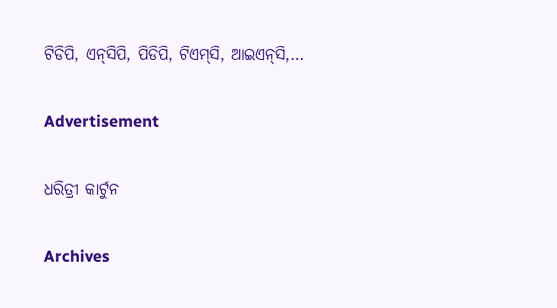ଟିଡିପି, ଏନ୍‌ସିପି, ପିଡିପି, ଟିଏମ୍‌ସି, ଆଇଏନ୍‌ସି,…

Advertisement

ଧରିତ୍ରୀ କାର୍ଟୁନ

Archives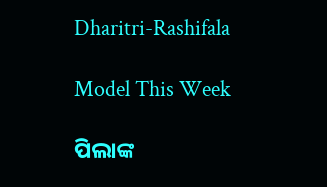Dharitri-Rashifala

Model This Week

ପିଲାଙ୍କ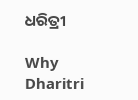ଧରିତ୍ରୀ

Why Dharitri